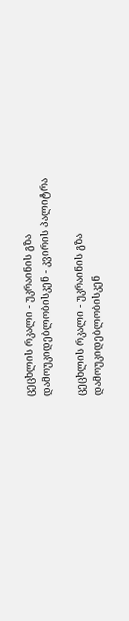ცეცხლის რკალი - უკრაინის გზა დამოუკიდებლობისკენ - კვირის პალიტრა

ცეცხლის რკალი - უკრაინის გზა დამოუკიდებლობისკენ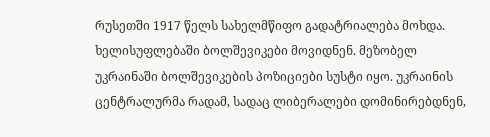რუსეთში 1917 წელს სახელმწიფო გადატრიალება მოხდა. ხელისუფლებაში ბოლშევიკები მოვიდნენ. მეზობელ უკრაინაში ბოლშევიკების პოზიციები სუსტი იყო. უკრაინის ცენტრალურმა რადამ, სადაც ლიბერალები დომინირებდნენ,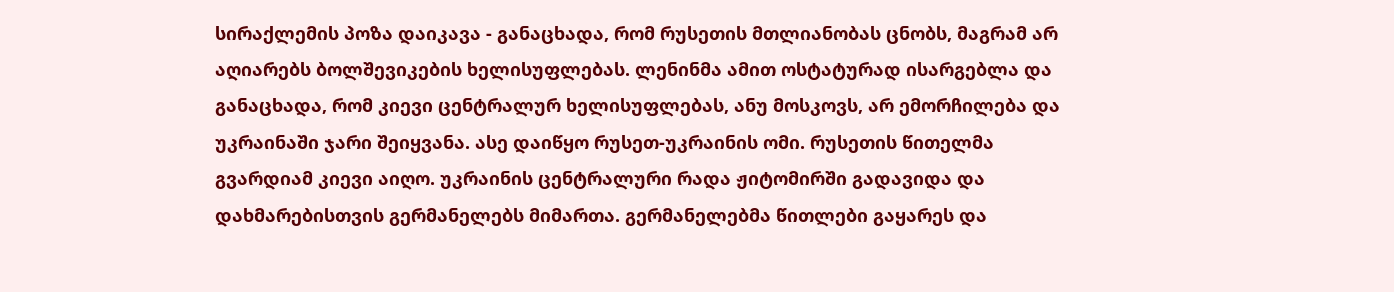სირაქლემის პოზა დაიკავა - განაცხადა, რომ რუსეთის მთლიანობას ცნობს, მაგრამ არ აღიარებს ბოლშევიკების ხელისუფლებას. ლენინმა ამით ოსტატურად ისარგებლა და განაცხადა, რომ კიევი ცენტრალურ ხელისუფლებას, ანუ მოსკოვს, არ ემორჩილება და უკრაინაში ჯარი შეიყვანა. ასე დაიწყო რუსეთ-უკრაინის ომი. რუსეთის წითელმა გვარდიამ კიევი აიღო. უკრაინის ცენტრალური რადა ჟიტომირში გადავიდა და დახმარებისთვის გერმანელებს მიმართა. გერმანელებმა წითლები გაყარეს და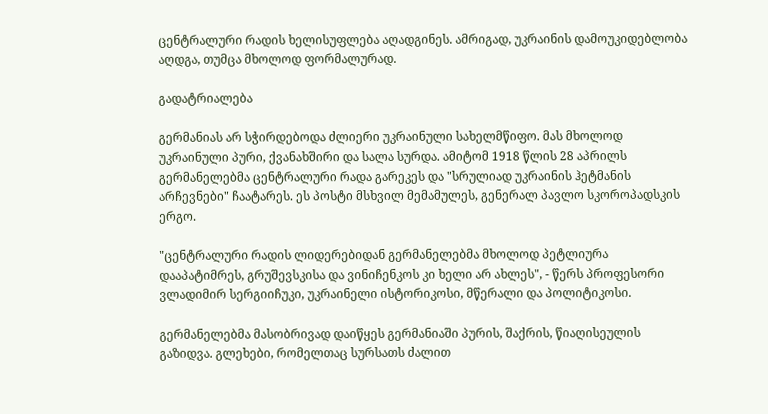ცენტრალური რადის ხელისუფლება აღადგინეს. ამრიგად, უკრაინის დამოუკიდებლობა აღდგა, თუმცა მხოლოდ ფორმალურად.

გადატრიალება

გერმანიას არ სჭირდებოდა ძლიერი უკრაინული სახელმწიფო. მას მხოლოდ უკრაინული პური, ქვანახშირი და სალა სურდა. ამიტომ 1918 წლის 28 აპრილს გერმანელებმა ცენტრალური რადა გარეკეს და "სრულიად უკრაინის ჰეტმანის არჩევნები" ჩაატარეს. ეს პოსტი მსხვილ მემამულეს, გენერალ პავლო სკოროპადსკის ერგო.

"ცენტრალური რადის ლიდერებიდან გერმანელებმა მხოლოდ პეტლიურა დააპატიმრეს, გრუშევსკისა და ვინიჩენკოს კი ხელი არ ახლეს", - წერს პროფესორი ვლადიმირ სერგიიჩუკი, უკრაინელი ისტორიკოსი, მწერალი და პოლიტიკოსი.

გერმანელებმა მასობრივად დაიწყეს გერმანიაში პურის, შაქრის, წიაღისეულის გაზიდვა. გლეხები, რომელთაც სურსათს ძალით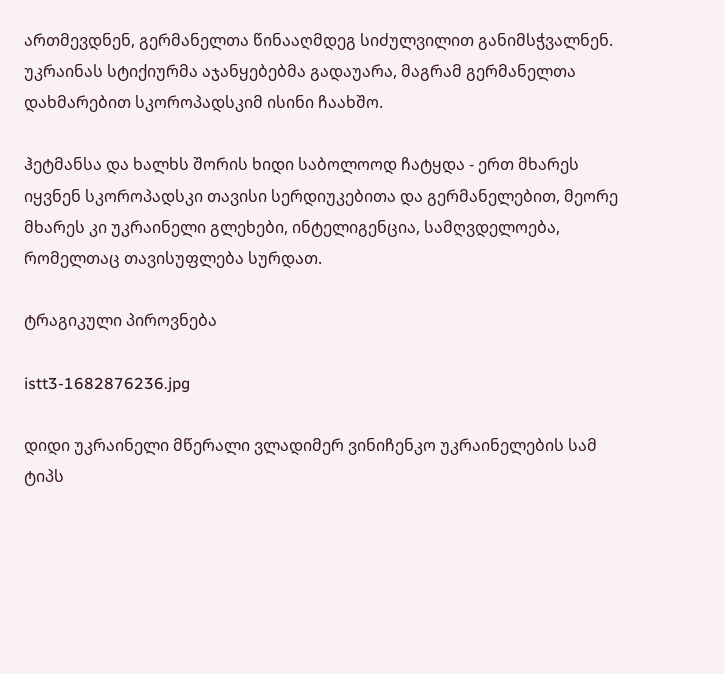ართმევდნენ, გერმანელთა წინააღმდეგ სიძულვილით განიმსჭვალნენ. უკრაინას სტიქიურმა აჯანყებებმა გადაუარა, მაგრამ გერმანელთა დახმარებით სკოროპადსკიმ ისინი ჩაახშო.

ჰეტმანსა და ხალხს შორის ხიდი საბოლოოდ ჩატყდა - ერთ მხარეს იყვნენ სკოროპადსკი თავისი სერდიუკებითა და გერმანელებით, მეორე მხარეს კი უკრაინელი გლეხები, ინტელიგენცია, სამღვდელოება, რომელთაც თავისუფლება სურდათ.

ტრაგიკული პიროვნება

istt3-1682876236.jpg

დიდი უკრაინელი მწერალი ვლადიმერ ვინიჩენკო უკრაინელების სამ ტიპს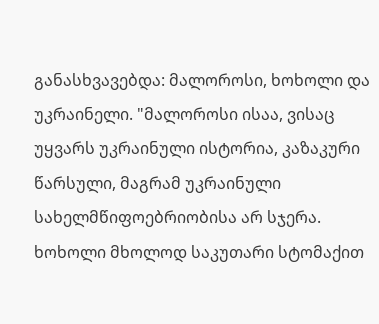განასხვავებდა: მალოროსი, ხოხოლი და უკრაინელი. "მალოროსი ისაა, ვისაც უყვარს უკრაინული ისტორია, კაზაკური წარსული, მაგრამ უკრაინული სახელმწიფოებრიობისა არ სჯერა. ხოხოლი მხოლოდ საკუთარი სტომაქით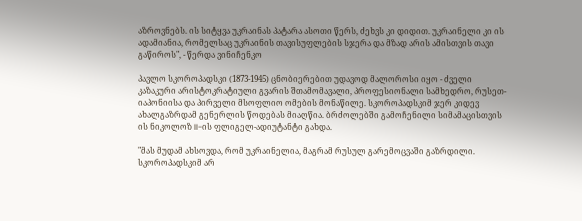აზროვნებს. ის სიტყვა უკრაინას პატარა ასოთი წერს, ძეხვს კი დიდით. უკრაინელი კი ის ადამიანია, რომელსაც უკრაინის თავისუფლების სჯერა და მზად არის ამისთვის თავი გაწიროს", - წერდა ვინიჩენკო

პავლო სკოროპადსკი (1873-1945) ცნობიერებით უდავოდ მალოროსი იყო - ძველი კაზაკური არისტოკრატიული გვარის შთამომავალი, პროფესიონალი სამხედრო, რუსეთ-იაპონიისა და პირველი მსოფლიო ომების მონაწილე. სკოროპადსკიმ ჯერ კიდევ ახალგაზრდამ გენერლის წოდებას მიაღწია. ბრძოლებში გამოჩენილი სიმამაცისთვის ის ნიკოლოზ II-ის ფლიგელ-ადიუტანტი გახდა.

"მას მუდამ ახსოვდა, რომ უკრაინელია, მაგრამ რუსულ გარემოცვაში გაზრდილი. სკოროპადსკიმ არ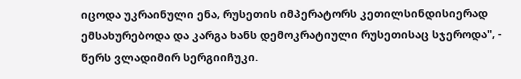იცოდა უკრაინული ენა, რუსეთის იმპერატორს კეთილსინდისიერად ემსახურებოდა და კარგა ხანს დემოკრატიული რუსეთისაც სჯეროდა", - წერს ვლადიმირ სერგიიჩუკი.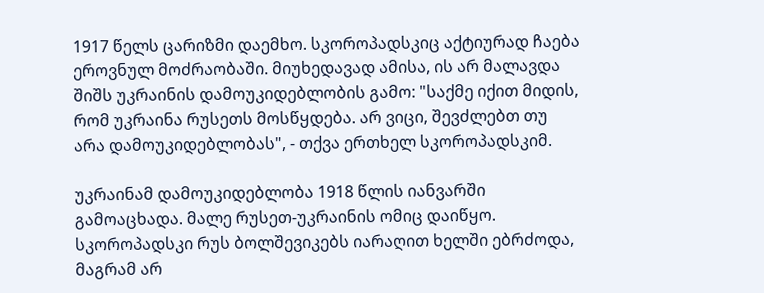1917 წელს ცარიზმი დაემხო. სკოროპადსკიც აქტიურად ჩაება ეროვნულ მოძრაობაში. მიუხედავად ამისა, ის არ მალავდა შიშს უკრაინის დამოუკიდებლობის გამო: "საქმე იქით მიდის, რომ უკრაინა რუსეთს მოსწყდება. არ ვიცი, შევძლებთ თუ არა დამოუკიდებლობას", - თქვა ერთხელ სკოროპადსკიმ.

უკრაინამ დამოუკიდებლობა 1918 წლის იანვარში გამოაცხადა. მალე რუსეთ-უკრაინის ომიც დაიწყო. სკოროპადსკი რუს ბოლშევიკებს იარაღით ხელში ებრძოდა, მაგრამ არ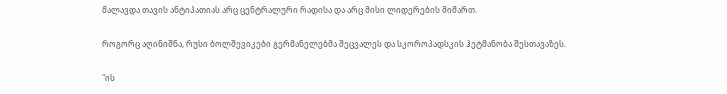მალავდა თავის ანტიპათიას არც ცენტრალური რადისა და არც მისი ლიდერების მიმართ.

როგორც აღინიშნა, რუსი ბოლშევიკები გერმანელებმა შეცვალეს და სკოროპადსკის ჰეტმანობა შესთავაზეს.

"ის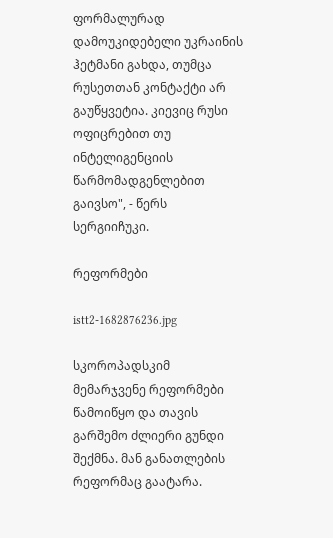ფორმალურად დამოუკიდებელი უკრაინის ჰეტმანი გახდა, თუმცა რუსეთთან კონტაქტი არ გაუწყვეტია. კიევიც რუსი ოფიცრებით თუ ინტელიგენციის წარმომადგენლებით გაივსო", - წერს სერგიიჩუკი.

რეფორმები

istt2-1682876236.jpg

სკოროპადსკიმ მემარჯვენე რეფორმები წამოიწყო და თავის გარშემო ძლიერი გუნდი შექმნა. მან განათლების რეფორმაც გაატარა.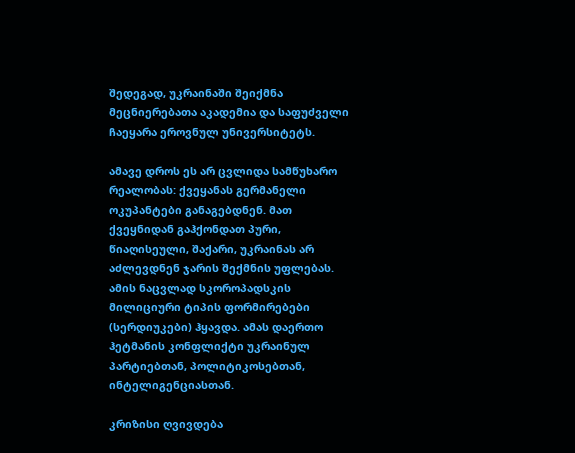შედეგად, უკრაინაში შეიქმნა მეცნიერებათა აკადემია და საფუძველი ჩაეყარა ეროვნულ უნივერსიტეტს.

ამავე დროს ეს არ ცვლიდა სამწუხარო რეალობას: ქვეყანას გერმანელი ოკუპანტები განაგებდნენ. მათ ქვეყნიდან გაჰქონდათ პური, წიაღისეული, შაქარი, უკრაინას არ აძლევდნენ ჯარის შექმნის უფლებას. ამის ნაცვლად სკოროპადსკის მილიციური ტიპის ფორმირებები (სერდიუკები) ჰყავდა. ამას დაერთო ჰეტმანის კონფლიქტი უკრაინულ პარტიებთან, პოლიტიკოსებთან, ინტელიგენციასთან.

კრიზისი ღვივდება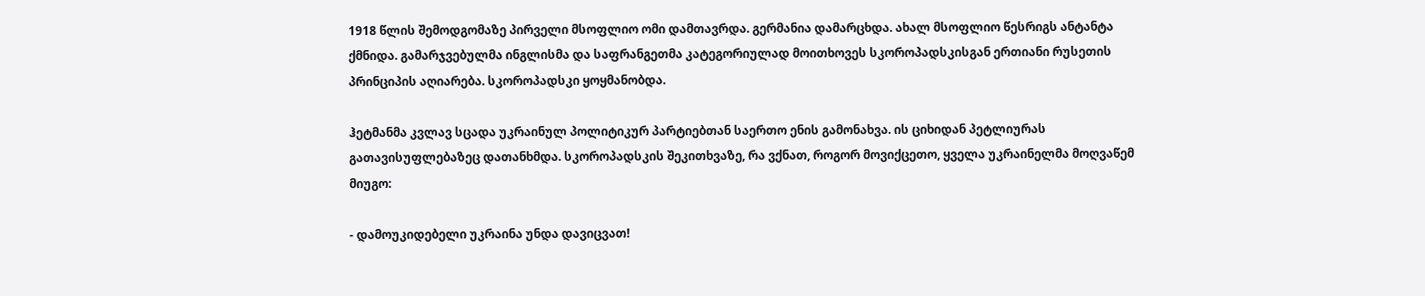1918 წლის შემოდგომაზე პირველი მსოფლიო ომი დამთავრდა. გერმანია დამარცხდა. ახალ მსოფლიო წესრიგს ანტანტა ქმნიდა. გამარჯვებულმა ინგლისმა და საფრანგეთმა კატეგორიულად მოითხოვეს სკოროპადსკისგან ერთიანი რუსეთის პრინციპის აღიარება. სკოროპადსკი ყოყმანობდა.

ჰეტმანმა კვლავ სცადა უკრაინულ პოლიტიკურ პარტიებთან საერთო ენის გამონახვა. ის ციხიდან პეტლიურას გათავისუფლებაზეც დათანხმდა. სკოროპადსკის შეკითხვაზე, რა ვქნათ, როგორ მოვიქცეთო, ყველა უკრაინელმა მოღვაწემ მიუგო:

- დამოუკიდებელი უკრაინა უნდა დავიცვათ!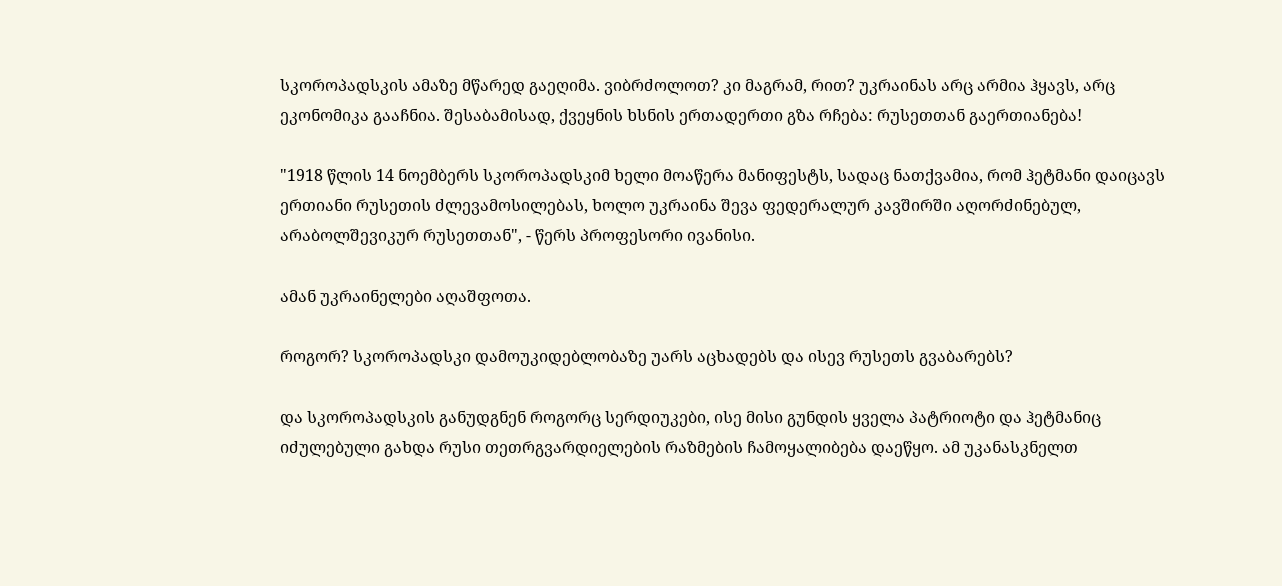სკოროპადსკის ამაზე მწარედ გაეღიმა. ვიბრძოლოთ? კი მაგრამ, რით? უკრაინას არც არმია ჰყავს, არც ეკონომიკა გააჩნია. შესაბამისად, ქვეყნის ხსნის ერთადერთი გზა რჩება: რუსეთთან გაერთიანება!

"1918 წლის 14 ნოემბერს სკოროპადსკიმ ხელი მოაწერა მანიფესტს, სადაც ნათქვამია, რომ ჰეტმანი დაიცავს ერთიანი რუსეთის ძლევამოსილებას, ხოლო უკრაინა შევა ფედერალურ კავშირში აღორძინებულ, არაბოლშევიკურ რუსეთთან", - წერს პროფესორი ივანისი.

ამან უკრაინელები აღაშფოთა.

როგორ? სკოროპადსკი დამოუკიდებლობაზე უარს აცხადებს და ისევ რუსეთს გვაბარებს?

და სკოროპადსკის განუდგნენ როგორც სერდიუკები, ისე მისი გუნდის ყველა პატრიოტი და ჰეტმანიც იძულებული გახდა რუსი თეთრგვარდიელების რაზმების ჩამოყალიბება დაეწყო. ამ უკანასკნელთ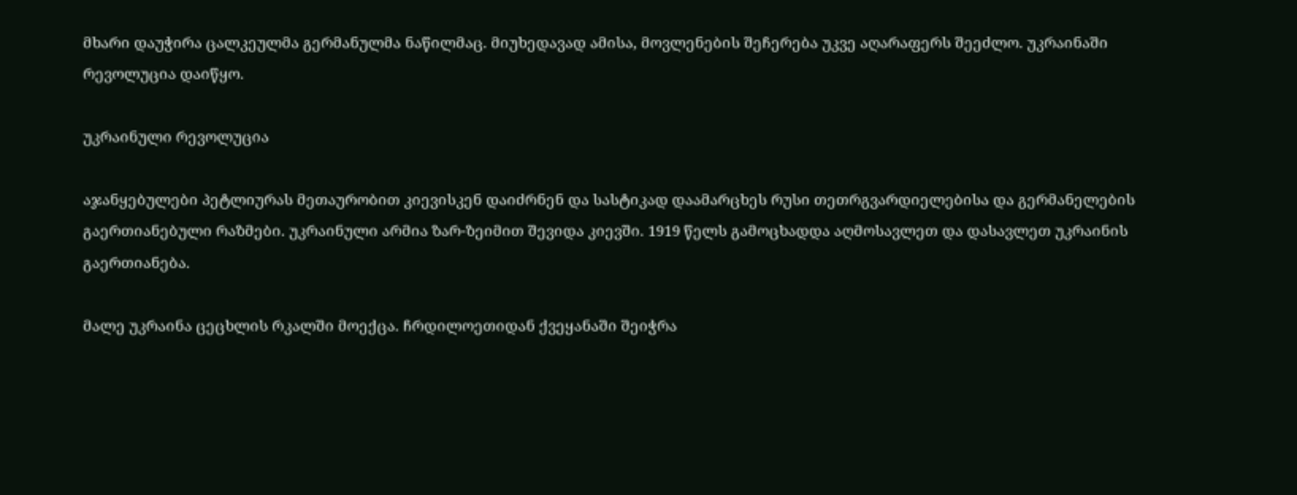მხარი დაუჭირა ცალკეულმა გერმანულმა ნაწილმაც. მიუხედავად ამისა, მოვლენების შეჩერება უკვე აღარაფერს შეეძლო. უკრაინაში რევოლუცია დაიწყო.

უკრაინული რევოლუცია

აჯანყებულები პეტლიურას მეთაურობით კიევისკენ დაიძრნენ და სასტიკად დაამარცხეს რუსი თეთრგვარდიელებისა და გერმანელების გაერთიანებული რაზმები. უკრაინული არმია ზარ-ზეიმით შევიდა კიევში. 1919 წელს გამოცხადდა აღმოსავლეთ და დასავლეთ უკრაინის გაერთიანება.

მალე უკრაინა ცეცხლის რკალში მოექცა. ჩრდილოეთიდან ქვეყანაში შეიჭრა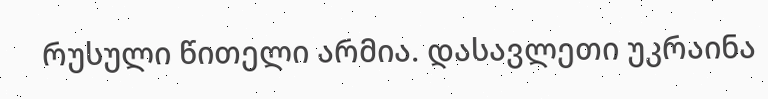რუსული წითელი არმია. დასავლეთი უკრაინა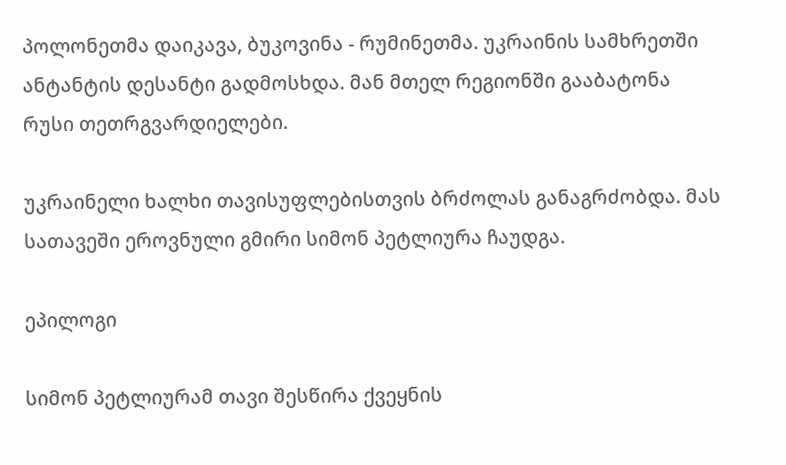პოლონეთმა დაიკავა, ბუკოვინა - რუმინეთმა. უკრაინის სამხრეთში ანტანტის დესანტი გადმოსხდა. მან მთელ რეგიონში გააბატონა რუსი თეთრგვარდიელები.

უკრაინელი ხალხი თავისუფლებისთვის ბრძოლას განაგრძობდა. მას სათავეში ეროვნული გმირი სიმონ პეტლიურა ჩაუდგა.

ეპილოგი

სიმონ პეტლიურამ თავი შესწირა ქვეყნის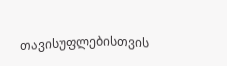თავისუფლებისთვის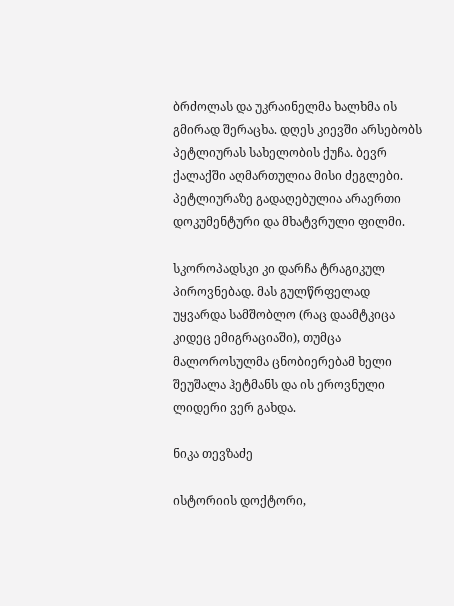ბრძოლას და უკრაინელმა ხალხმა ის გმირად შერაცხა. დღეს კიევში არსებობს პეტლიურას სახელობის ქუჩა. ბევრ ქალაქში აღმართულია მისი ძეგლები. პეტლიურაზე გადაღებულია არაერთი დოკუმენტური და მხატვრული ფილმი.

სკოროპადსკი კი დარჩა ტრაგიკულ პიროვნებად. მას გულწრფელად უყვარდა სამშობლო (რაც დაამტკიცა კიდეც ემიგრაციაში), თუმცა მალოროსულმა ცნობიერებამ ხელი შეუშალა ჰეტმანს და ის ეროვნული ლიდერი ვერ გახდა.

ნიკა თევზაძე

ისტორიის დოქტორი,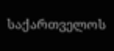საქართველოს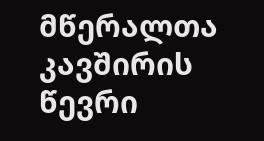მწერალთა კავშირის წევრი